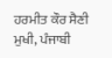ਹਰਮੀਤ ਕੌਰ ਸੈਣੀ
ਮੁਖੀ, ਪੰਜਾਬੀ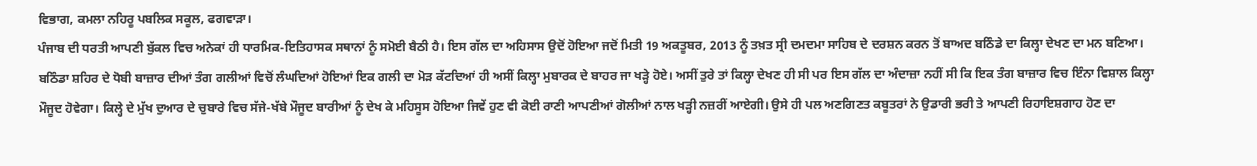ਵਿਭਾਗ, ਕਮਲਾ ਨਹਿਰੂ ਪਬਲਿਕ ਸਕੂਲ, ਫਗਵਾੜਾ।
ਪੰਜਾਬ ਦੀ ਧਰਤੀ ਆਪਣੀ ਬੁੱਕਲ ਵਿਚ ਅਨੇਕਾਂ ਹੀ ਧਾਰਮਿਕ-ਇਤਿਹਾਸਕ ਸਥਾਨਾਂ ਨੂੰ ਸਮੋਈ ਬੈਠੀ ਹੈ। ਇਸ ਗੱਲ ਦਾ ਅਹਿਸਾਸ ਉਦੋਂ ਹੋਇਆ ਜਦੋਂ ਮਿਤੀ 19 ਅਕਤੂਬਰ, 2013 ਨੂੰ ਤਖ਼ਤ ਸ੍ਰੀ ਦਮਦਮਾ ਸਾਹਿਬ ਦੇ ਦਰਸ਼ਨ ਕਰਨ ਤੋਂ ਬਾਅਦ ਬਠਿੰਡੇ ਦਾ ਕਿਲ੍ਹਾ ਦੇਖਣ ਦਾ ਮਨ ਬਣਿਆ। ਬਠਿੰਡਾ ਸ਼ਹਿਰ ਦੇ ਧੋਬੀ ਬਾਜ਼ਾਰ ਦੀਆਂ ਤੰਗ ਗਲੀਆਂ ਵਿਚੋਂ ਲੰਘਦਿਆਂ ਹੋਇਆਂ ਇਕ ਗਲੀ ਦਾ ਮੋੜ ਕੱਟਦਿਆਂ ਹੀ ਅਸੀਂ ਕਿਲ੍ਹਾ ਮੁਬਾਰਕ ਦੇ ਬਾਹਰ ਜਾ ਖੜ੍ਹੇ ਹੋਏ। ਅਸੀਂ ਤੁਰੇ ਤਾਂ ਕਿਲ੍ਹਾ ਦੇਖਣ ਹੀ ਸੀ ਪਰ ਇਸ ਗੱਲ ਦਾ ਅੰਦਾਜ਼ਾ ਨਹੀਂ ਸੀ ਕਿ ਇਕ ਤੰਗ ਬਾਜ਼ਾਰ ਵਿਚ ਇੰਨਾ ਵਿਸ਼ਾਲ ਕਿਲ੍ਹਾ ਮੌਜੂਦ ਹੋਵੇਗਾ। ਕਿਲ੍ਹੇ ਦੇ ਮੁੱਖ ਦੁਆਰ ਦੇ ਚੁਬਾਰੇ ਵਿਚ ਸੱਜੇ-ਖੱਬੇ ਮੌਜੂਦ ਬਾਰੀਆਂ ਨੂੰ ਦੇਖ ਕੇ ਮਹਿਸੂਸ ਹੋਇਆ ਜਿਵੇਂ ਹੁਣ ਵੀ ਕੋਈ ਰਾਣੀ ਆਪਣੀਆਂ ਗੋਲੀਆਂ ਨਾਲ ਖੜ੍ਹੀ ਨਜ਼ਰੀਂ ਆਏਗੀ। ਉਸੇ ਹੀ ਪਲ ਅਣਗਿਣਤ ਕਬੂਤਰਾਂ ਨੇ ਉਡਾਰੀ ਭਰੀ ਤੇ ਆਪਣੀ ਰਿਹਾਇਸ਼ਗਾਹ ਹੋਣ ਦਾ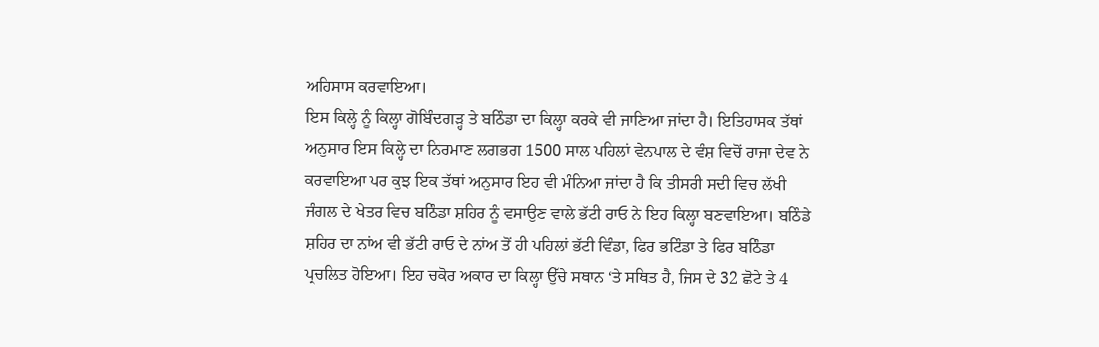ਅਹਿਸਾਸ ਕਰਵਾਇਆ।
ਇਸ ਕਿਲ੍ਹੇ ਨੂੰ ਕਿਲ੍ਹਾ ਗੋਬਿੰਦਗੜ੍ਹ ਤੇ ਬਠਿੰਡਾ ਦਾ ਕਿਲ੍ਹਾ ਕਰਕੇ ਵੀ ਜਾਣਿਆ ਜਾਂਦਾ ਹੈ। ਇਤਿਹਾਸਕ ਤੱਥਾਂ ਅਨੁਸਾਰ ਇਸ ਕਿਲ੍ਹੇ ਦਾ ਨਿਰਮਾਣ ਲਗਭਗ 1500 ਸਾਲ ਪਹਿਲਾਂ ਵੇਨਪਾਲ ਦੇ ਵੰਸ਼ ਵਿਚੋਂ ਰਾਜਾ ਦੇਵ ਨੇ ਕਰਵਾਇਆ ਪਰ ਕੁਝ ਇਕ ਤੱਥਾਂ ਅਨੁਸਾਰ ਇਹ ਵੀ ਮੰਨਿਆ ਜਾਂਦਾ ਹੈ ਕਿ ਤੀਸਰੀ ਸਦੀ ਵਿਚ ਲੱਖੀ ਜੰਗਲ ਦੇ ਖੇਤਰ ਵਿਚ ਬਠਿੰਡਾ ਸ਼ਹਿਰ ਨੂੰ ਵਸਾਉਣ ਵਾਲੇ ਭੱਟੀ ਰਾਓ ਨੇ ਇਹ ਕਿਲ੍ਹਾ ਬਣਵਾਇਆ। ਬਠਿੰਡੇ ਸ਼ਹਿਰ ਦਾ ਨਾਂਅ ਵੀ ਭੱਟੀ ਰਾਓ ਦੇ ਨਾਂਅ ਤੋਂ ਹੀ ਪਹਿਲਾਂ ਭੱਟੀ ਵਿੰਡਾ, ਫਿਰ ਭਟਿੰਡਾ ਤੇ ਫਿਰ ਬਠਿੰਡਾ ਪ੍ਰਚਲਿਤ ਹੋਇਆ। ਇਹ ਚਕੋਰ ਅਕਾਰ ਦਾ ਕਿਲ੍ਹਾ ਉੱਚੇ ਸਥਾਨ ‘ਤੇ ਸਥਿਤ ਹੈ, ਜਿਸ ਦੇ 32 ਛੋਟੇ ਤੇ 4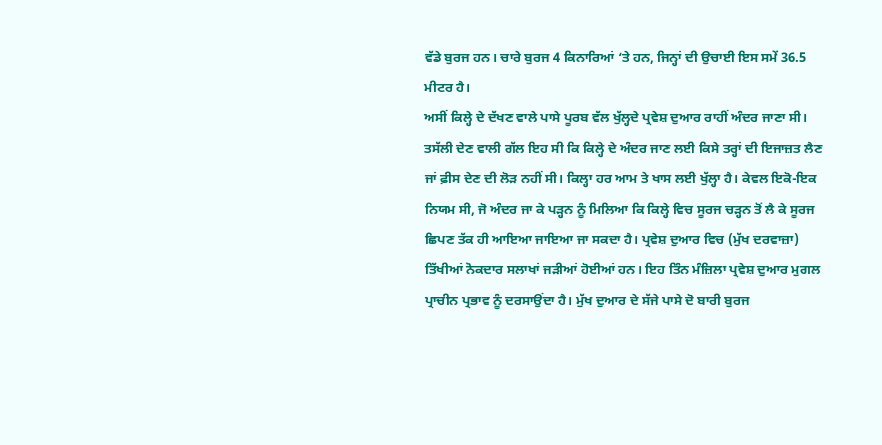ਵੱਡੇ ਬੁਰਜ ਹਨ। ਚਾਰੇ ਬੁਰਜ 4 ਕਿਨਾਰਿਆਂ ‘ਤੇ ਹਨ, ਜਿਨ੍ਹਾਂ ਦੀ ਉਚਾਈ ਇਸ ਸਮੇਂ 36.5 ਮੀਟਰ ਹੈ।
ਅਸੀਂ ਕਿਲ੍ਹੇ ਦੇ ਦੱਖਣ ਵਾਲੇ ਪਾਸੇ ਪੂਰਬ ਵੱਲ ਖੁੱਲ੍ਹਦੇ ਪ੍ਰਵੇਸ਼ ਦੁਆਰ ਰਾਹੀਂ ਅੰਦਰ ਜਾਣਾ ਸੀ। ਤਸੱਲੀ ਦੇਣ ਵਾਲੀ ਗੱਲ ਇਹ ਸੀ ਕਿ ਕਿਲ੍ਹੇ ਦੇ ਅੰਦਰ ਜਾਣ ਲਈ ਕਿਸੇ ਤਰ੍ਹਾਂ ਦੀ ਇਜਾਜ਼ਤ ਲੈਣ ਜਾਂ ਫ਼ੀਸ ਦੇਣ ਦੀ ਲੋੜ ਨਹੀਂ ਸੀ। ਕਿਲ੍ਹਾ ਹਰ ਆਮ ਤੇ ਖਾਸ ਲਈ ਖੁੱਲ੍ਹਾ ਹੈ। ਕੇਵਲ ਇਕੋ-ਇਕ ਨਿਯਮ ਸੀ, ਜੋ ਅੰਦਰ ਜਾ ਕੇ ਪੜ੍ਹਨ ਨੂੰ ਮਿਲਿਆ ਕਿ ਕਿਲ੍ਹੇ ਵਿਚ ਸੂਰਜ ਚੜ੍ਹਨ ਤੋਂ ਲੈ ਕੇ ਸੂਰਜ ਛਿਪਣ ਤੱਕ ਹੀ ਆਇਆ ਜਾਇਆ ਜਾ ਸਕਦਾ ਹੈ। ਪ੍ਰਵੇਸ਼ ਦੁਆਰ ਵਿਚ (ਮੁੱਖ ਦਰਵਾਜ਼ਾ) ਤਿੱਖੀਆਂ ਨੋਕਦਾਰ ਸਲਾਖਾਂ ਜੜੀਆਂ ਹੋਈਆਂ ਹਨ। ਇਹ ਤਿੰਨ ਮੰਜ਼ਿਲਾ ਪ੍ਰਵੇਸ਼ ਦੁਆਰ ਮੁਗਲ ਪ੍ਰਾਚੀਨ ਪ੍ਰਭਾਵ ਨੂੰ ਦਰਸਾਉਂਦਾ ਹੈ। ਮੁੱਖ ਦੁਆਰ ਦੇ ਸੱਜੇ ਪਾਸੇ ਦੋ ਬਾਰੀ ਬੁਰਜ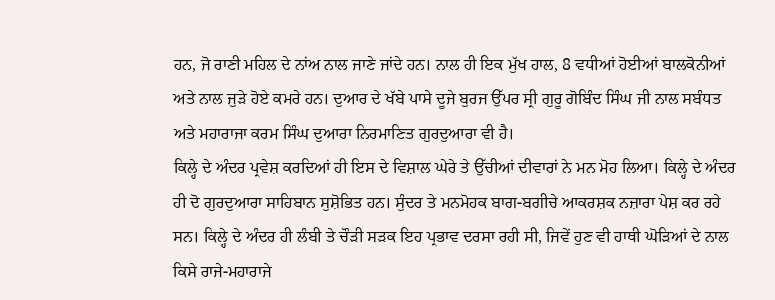ਹਨ, ਜੋ ਰਾਣੀ ਮਹਿਲ ਦੇ ਨਾਂਅ ਨਾਲ ਜਾਣੇ ਜਾਂਦੇ ਹਨ। ਨਾਲ ਹੀ ਇਕ ਮੁੱਖ ਹਾਲ, 8 ਵਧੀਆਂ ਹੋਈਆਂ ਬਾਲਕੋਨੀਆਂ ਅਤੇ ਨਾਲ ਜੁੜੇ ਹੋਏ ਕਮਰੇ ਹਨ। ਦੁਆਰ ਦੇ ਖੱਬੇ ਪਾਸੇ ਦੂਜੇ ਬੁਰਜ ਉੱਪਰ ਸ੍ਰੀ ਗੁਰੂ ਗੋਬਿੰਦ ਸਿੰਘ ਜੀ ਨਾਲ ਸਬੰਧਤ ਅਤੇ ਮਹਾਰਾਜਾ ਕਰਮ ਸਿੰਘ ਦੁਆਰਾ ਨਿਰਮਾਣਿਤ ਗੁਰਦੁਆਰਾ ਵੀ ਹੈ।
ਕਿਲ੍ਹੇ ਦੇ ਅੰਦਰ ਪ੍ਰਵੇਸ਼ ਕਰਦਿਆਂ ਹੀ ਇਸ ਦੇ ਵਿਸ਼ਾਲ ਘੇਰੇ ਤੇ ਉੱਚੀਆਂ ਦੀਵਾਰਾਂ ਨੇ ਮਨ ਮੋਹ ਲਿਆ। ਕਿਲ੍ਹੇ ਦੇ ਅੰਦਰ ਹੀ ਦੋ ਗੁਰਦੁਆਰਾ ਸਾਹਿਬਾਨ ਸੁਸ਼ੋਭਿਤ ਹਨ। ਸੁੰਦਰ ਤੇ ਮਨਮੋਹਕ ਬਾਗ-ਬਗੀਚੇ ਆਕਰਸ਼ਕ ਨਜ਼ਾਰਾ ਪੇਸ਼ ਕਰ ਰਹੇ ਸਨ। ਕਿਲ੍ਹੇ ਦੇ ਅੰਦਰ ਹੀ ਲੰਬੀ ਤੇ ਚੌੜੀ ਸੜਕ ਇਹ ਪ੍ਰਭਾਵ ਦਰਸਾ ਰਹੀ ਸੀ, ਜਿਵੇਂ ਹੁਣ ਵੀ ਹਾਥੀ ਘੋੜਿਆਂ ਦੇ ਨਾਲ ਕਿਸੇ ਰਾਜੇ-ਮਹਾਰਾਜੇ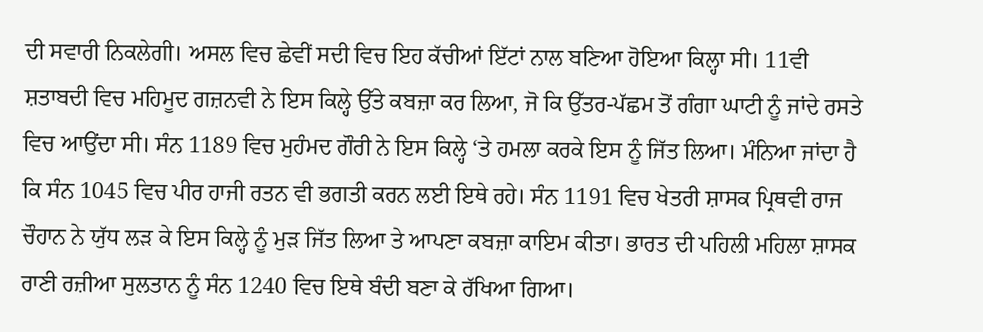ਦੀ ਸਵਾਰੀ ਨਿਕਲੇਗੀ। ਅਸਲ ਵਿਚ ਛੇਵੀਂ ਸਦੀ ਵਿਚ ਇਹ ਕੱਚੀਆਂ ਇੱਟਾਂ ਨਾਲ ਬਣਿਆ ਹੋਇਆ ਕਿਲ੍ਹਾ ਸੀ। 11ਵੀ ਸ਼ਤਾਬਦੀ ਵਿਚ ਮਹਿਮੂਦ ਗਜ਼ਨਵੀ ਨੇ ਇਸ ਕਿਲ੍ਹੇ ਉੱਤੇ ਕਬਜ਼ਾ ਕਰ ਲਿਆ, ਜੋ ਕਿ ਉੱਤਰ-ਪੱਛਮ ਤੋਂ ਗੰਗਾ ਘਾਟੀ ਨੂੰ ਜਾਂਦੇ ਰਸਤੇ ਵਿਚ ਆਉਂਦਾ ਸੀ। ਸੰਨ 1189 ਵਿਚ ਮੁਹੰਮਦ ਗੌਰੀ ਨੇ ਇਸ ਕਿਲ੍ਹੇ ‘ਤੇ ਹਮਲਾ ਕਰਕੇ ਇਸ ਨੂੰ ਜਿੱਤ ਲਿਆ। ਮੰਨਿਆ ਜਾਂਦਾ ਹੈ ਕਿ ਸੰਨ 1045 ਵਿਚ ਪੀਰ ਹਾਜੀ ਰਤਨ ਵੀ ਭਗਤੀ ਕਰਨ ਲਈ ਇਥੇ ਰਹੇ। ਸੰਨ 1191 ਵਿਚ ਖੇਤਰੀ ਸ਼ਾਸਕ ਪ੍ਰਿਥਵੀ ਰਾਜ ਚੌਹਾਨ ਨੇ ਯੁੱਧ ਲੜ ਕੇ ਇਸ ਕਿਲ੍ਹੇ ਨੂੰ ਮੁੜ ਜਿੱਤ ਲਿਆ ਤੇ ਆਪਣਾ ਕਬਜ਼ਾ ਕਾਇਮ ਕੀਤਾ। ਭਾਰਤ ਦੀ ਪਹਿਲੀ ਮਹਿਲਾ ਸ਼ਾਸਕ ਰਾਣੀ ਰਜ਼ੀਆ ਸੁਲਤਾਨ ਨੂੰ ਸੰਨ 1240 ਵਿਚ ਇਥੇ ਬੰਦੀ ਬਣਾ ਕੇ ਰੱਖਿਆ ਗਿਆ।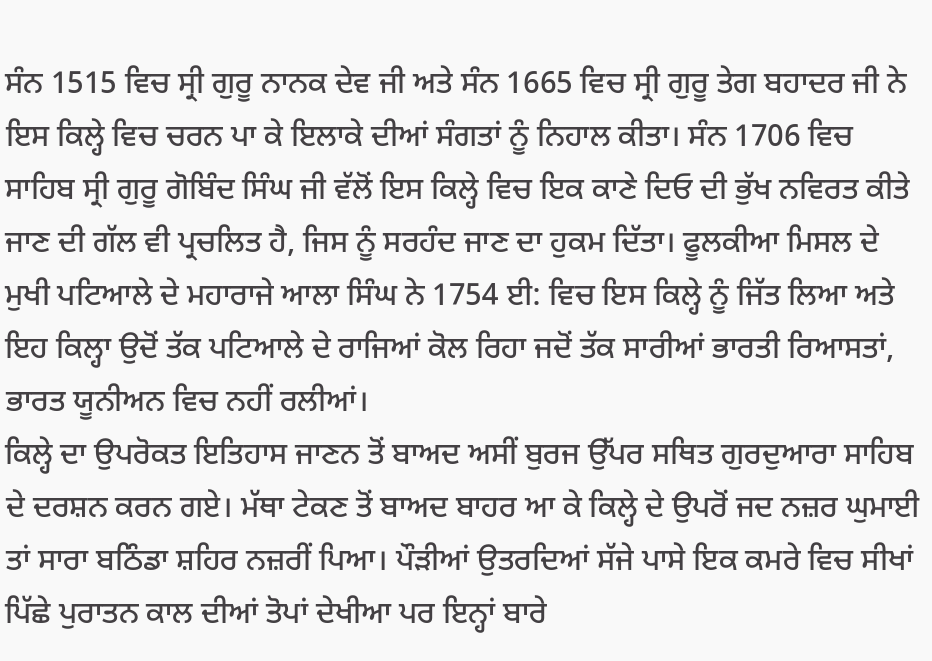ਸੰਨ 1515 ਵਿਚ ਸ੍ਰੀ ਗੁਰੂ ਨਾਨਕ ਦੇਵ ਜੀ ਅਤੇ ਸੰਨ 1665 ਵਿਚ ਸ੍ਰੀ ਗੁਰੂ ਤੇਗ ਬਹਾਦਰ ਜੀ ਨੇ ਇਸ ਕਿਲ੍ਹੇ ਵਿਚ ਚਰਨ ਪਾ ਕੇ ਇਲਾਕੇ ਦੀਆਂ ਸੰਗਤਾਂ ਨੂੰ ਨਿਹਾਲ ਕੀਤਾ। ਸੰਨ 1706 ਵਿਚ ਸਾਹਿਬ ਸ੍ਰੀ ਗੁਰੂ ਗੋਬਿੰਦ ਸਿੰਘ ਜੀ ਵੱਲੋਂ ਇਸ ਕਿਲ੍ਹੇ ਵਿਚ ਇਕ ਕਾਣੇ ਦਿਓ ਦੀ ਭੁੱਖ ਨਵਿਰਤ ਕੀਤੇ ਜਾਣ ਦੀ ਗੱਲ ਵੀ ਪ੍ਰਚਲਿਤ ਹੈ, ਜਿਸ ਨੂੰ ਸਰਹੰਦ ਜਾਣ ਦਾ ਹੁਕਮ ਦਿੱਤਾ। ਫੂਲਕੀਆ ਮਿਸਲ ਦੇ ਮੁਖੀ ਪਟਿਆਲੇ ਦੇ ਮਹਾਰਾਜੇ ਆਲਾ ਸਿੰਘ ਨੇ 1754 ਈ: ਵਿਚ ਇਸ ਕਿਲ੍ਹੇ ਨੂੰ ਜਿੱਤ ਲਿਆ ਅਤੇ ਇਹ ਕਿਲ੍ਹਾ ਉਦੋਂ ਤੱਕ ਪਟਿਆਲੇ ਦੇ ਰਾਜਿਆਂ ਕੋਲ ਰਿਹਾ ਜਦੋਂ ਤੱਕ ਸਾਰੀਆਂ ਭਾਰਤੀ ਰਿਆਸਤਾਂ, ਭਾਰਤ ਯੂਨੀਅਨ ਵਿਚ ਨਹੀਂ ਰਲੀਆਂ।
ਕਿਲ੍ਹੇ ਦਾ ਉਪਰੋਕਤ ਇਤਿਹਾਸ ਜਾਣਨ ਤੋਂ ਬਾਅਦ ਅਸੀਂ ਬੁਰਜ ਉੱਪਰ ਸਥਿਤ ਗੁਰਦੁਆਰਾ ਸਾਹਿਬ ਦੇ ਦਰਸ਼ਨ ਕਰਨ ਗਏ। ਮੱਥਾ ਟੇਕਣ ਤੋਂ ਬਾਅਦ ਬਾਹਰ ਆ ਕੇ ਕਿਲ੍ਹੇ ਦੇ ਉਪਰੋਂ ਜਦ ਨਜ਼ਰ ਘੁਮਾਈ ਤਾਂ ਸਾਰਾ ਬਠਿੰਡਾ ਸ਼ਹਿਰ ਨਜ਼ਰੀਂ ਪਿਆ। ਪੌੜੀਆਂ ਉਤਰਦਿਆਂ ਸੱਜੇ ਪਾਸੇ ਇਕ ਕਮਰੇ ਵਿਚ ਸੀਖਾਂ ਪਿੱਛੇ ਪੁਰਾਤਨ ਕਾਲ ਦੀਆਂ ਤੋਪਾਂ ਦੇਖੀਆ ਪਰ ਇਨ੍ਹਾਂ ਬਾਰੇ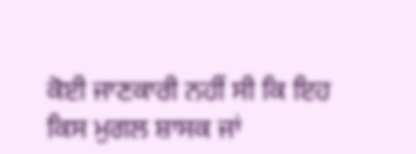ਕੋਈ ਜਾਣਕਾਰੀ ਨਹੀਂ ਸੀ ਕਿ ਇਹ ਕਿਸ ਮੁਗਲ ਸ਼ਾਸਕ ਜਾਂ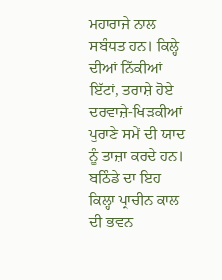ਮਹਾਰਾਜੇ ਨਾਲ ਸਬੰਧਤ ਹਨ। ਕਿਲ੍ਹੇ ਦੀਆਂ ਨਿੱਕੀਆਂ ਇੱਟਾਂ, ਤਰਾਸ਼ੇ ਹੋਏ ਦਰਵਾਜ਼ੇ-ਖਿੜਕੀਆਂ ਪੁਰਾਣੇ ਸਮੇਂ ਦੀ ਯਾਦ ਨੂੰ ਤਾਜ਼ਾ ਕਰਦੇ ਹਨ। ਬਠਿੰਡੇ ਦਾ ਇਹ ਕਿਲ੍ਹਾ ਪ੍ਰਾਚੀਨ ਕਾਲ ਦੀ ਭਵਨ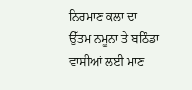ਨਿਰਮਾਣ ਕਲਾ ਦਾ ਉੱਤਮ ਨਮੂਨਾ ਤੇ ਬਠਿੰਡਾ ਵਾਸੀਆਂ ਲਈ ਮਾਣ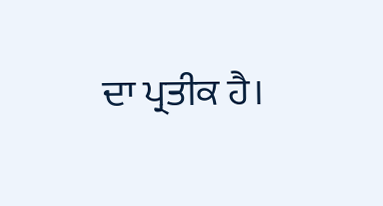ਦਾ ਪ੍ਰਤੀਕ ਹੈ।